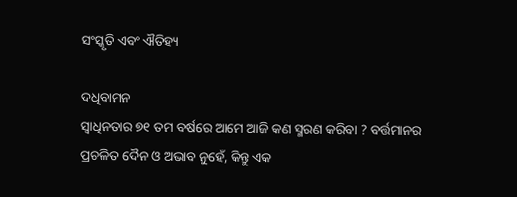ସଂସ୍କୃତି ଏବଂ ଐତିହ୍ୟ

ଦଧିବାମନ
ସ୍ୱାଧିନତାର ୭୧ ତମ ବର୍ଷରେ ଆମେ ଆଜି କଣ ସ୍ମରଣ କରିବା ? ବର୍ତ୍ତମାନର ପ୍ରଚଳିତ ଦୈନ ଓ ଅଭାବ ନୁହେଁ, କିନ୍ତୁ ଏକ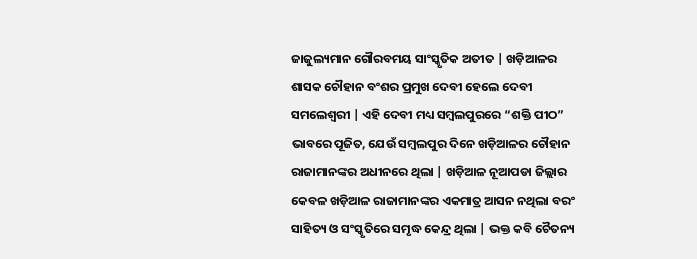ଜାଜୁଲ୍ୟମାନ ଗୌରବମୟ ସାଂସ୍କୃତିକ ଅତୀତ | ଖଡ଼ିଆଳର ଶାସକ ଚୌହାନ ବଂଶର ପ୍ରମୁଖ ଦେବୀ ହେଲେ ଦେବୀ ସମଲେଶ୍ୱରୀ | ଏହି ଦେବୀ ମଧ୍ୟ ସମ୍ବଲପୁରରେ “ଶକ୍ତି ପୀଠ” ଭାବରେ ପୂଜିତ, ଯେଉଁ ସମ୍ବଲପୁର ଦିନେ ଖଡ଼ିଆଳର ଚୌହାନ ରାଜାମାନଙ୍କର ଅଧୀନରେ ଥିଲା | ଖଡ଼ିଆଳ ନୂଆପଡା ଜିଲ୍ଲାର କେବଳ ଖଡ଼ିଆଳ ରାଜାମାନଙ୍କର ଏକମାତ୍ର ଆସନ ନଥିଲା ବରଂ ସାହିତ୍ୟ ଓ ସଂସ୍କୃତିରେ ସମୃଦ୍ଧ କେନ୍ଦ୍ର ଥିଲା | ଭକ୍ତ କବି ଚୈତନ୍ୟ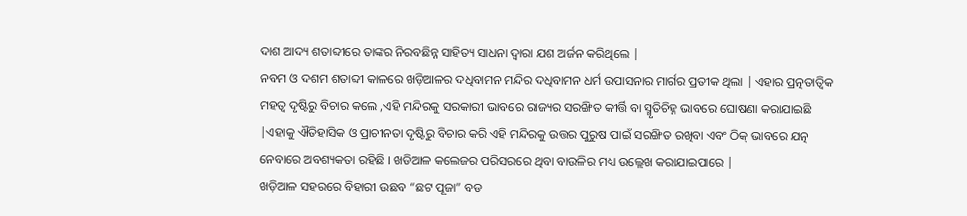ଦାଶ ଆଦ୍ୟ ଶତାବ୍ଦୀରେ ତାଙ୍କର ନିରବଛିନ୍ନ ସାହିତ୍ୟ ସାଧନା ଦ୍ୱାରା ଯଶ ଅର୍ଜନ କରିଥିଲେ |
ନବମ ଓ ଦଶମ ଶତାବ୍ଦୀ କାଳରେ ଖଡ଼ିଆଳର ଦଧିବାମନ ମନ୍ଦିର ଦଧିବାମନ ଧର୍ମ ଉପାସନାର ମାର୍ଗର ପ୍ରତୀକ ଥିଲା | ଏହାର ପ୍ରତ୍ନତାତ୍ୱିକ ମହତ୍ୱ ଦୃଷ୍ଟିରୁ ବିଚାର କଲେ ,ଏହି ମନ୍ଦିରକୁ ସରକାରୀ ଭାବରେ ରାଜ୍ୟର ସରଙ୍ଖିତ କୀର୍ତ୍ତି ବା ସ୍ମୃତିଚିହ୍ନ ଭାବରେ ଘୋଷଣା କରାଯାଇଛି |ଏହାକୁ ଐତିହାସିକ ଓ ପ୍ରାଚୀନତା ଦୃଷ୍ଟିରୁ ବିଚାର କରି ଏହି ମନ୍ଦିରକୁ ଉତ୍ତର ପୁରୁଷ ପାଇଁ ସରଙ୍ଖିତ ରଖିବା ଏବଂ ଠିକ୍ ଭାବରେ ଯତ୍ନ ନେବାରେ ଅବଶ୍ୟକତା ରହିଛି । ଖଡିଆଳ କଲେଜର ପରିସରରେ ଥିବା ବାଉଳିର ମଧ୍ୟ ଉଲ୍ଲେଖ କରାଯାଇପାରେ |
ଖଡ଼ିଆଳ ସହରରେ ବିହାରୀ ଉଛବ “ଛଟ ପୂଜା” ବଡ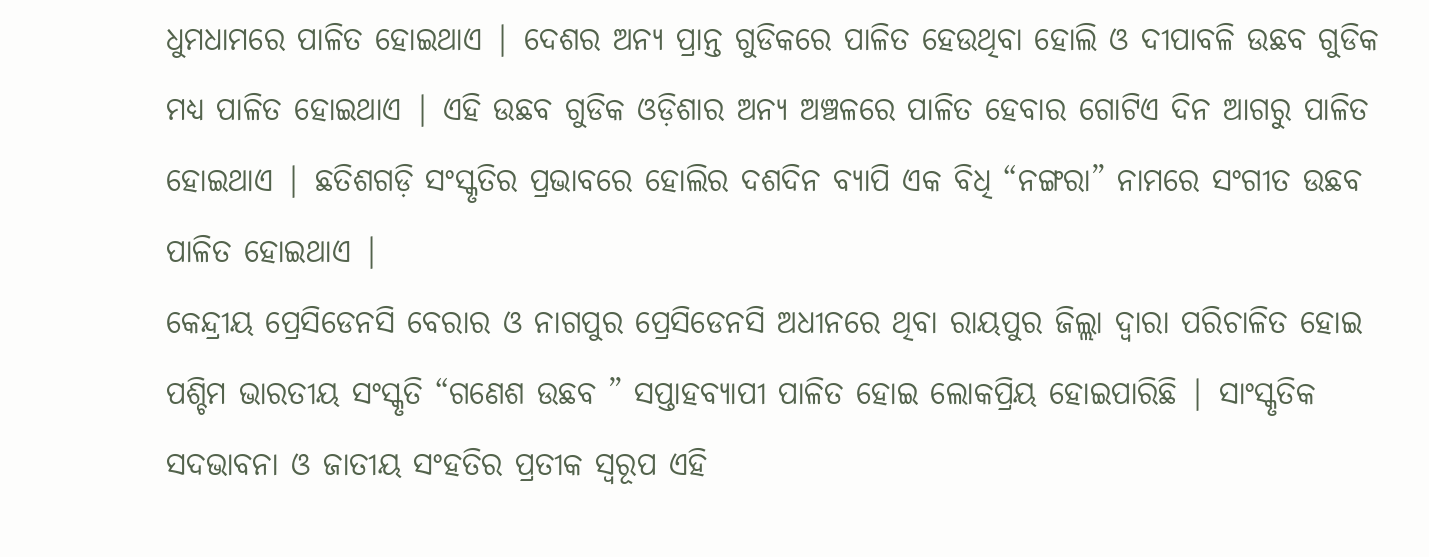ଧୁମଧାମରେ ପାଳିତ ହୋଇଥାଏ | ଦେଶର ଅନ୍ୟ ପ୍ରାନ୍ତ ଗୁଡିକରେ ପାଳିତ ହେଉଥିବା ହୋଲି ଓ ଦୀପାବଳି ଉଛବ ଗୁଡିକ ମଧ୍ୟ ପାଳିତ ହୋଇଥାଏ | ଏହି ଉଛବ ଗୁଡିକ ଓଡ଼ିଶାର ଅନ୍ୟ ଅଞ୍ଚଳରେ ପାଳିତ ହେବାର ଗୋଟିଏ ଦିନ ଆଗରୁ ପାଳିତ ହୋଇଥାଏ | ଛତିଶଗଡ଼ି ସଂସ୍କୃତିର ପ୍ରଭାବରେ ହୋଲିର ଦଶଦିନ ବ୍ୟାପି ଏକ ବିଧି “ନଙ୍ଗରା” ନାମରେ ସଂଗୀତ ଉଛବ ପାଳିତ ହୋଇଥାଏ |
କେନ୍ଦ୍ରୀୟ ପ୍ରେସିଡେନସି ବେରାର ଓ ନାଗପୁର ପ୍ରେସିଡେନସି ଅଧୀନରେ ଥିବା ରାୟପୁର ଜିଲ୍ଲା ଦ୍ୱାରା ପରିଚାଳିତ ହୋଇ ପଶ୍ଚିମ ଭାରତୀୟ ସଂସ୍କୃତି “ଗଣେଶ ଉଛବ ” ସପ୍ତାହବ୍ୟାପୀ ପାଳିତ ହୋଇ ଲୋକପ୍ରିୟ ହୋଇପାରିଛି | ସାଂସ୍କୃତିକ ସଦଭାବନା ଓ ଜାତୀୟ ସଂହତିର ପ୍ରତୀକ ସ୍ୱରୂପ ଏହି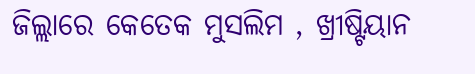ଜିଲ୍ଲାରେ କେତେକ ମୁସଲିମ , ଖ୍ରୀଷ୍ଟିୟାନ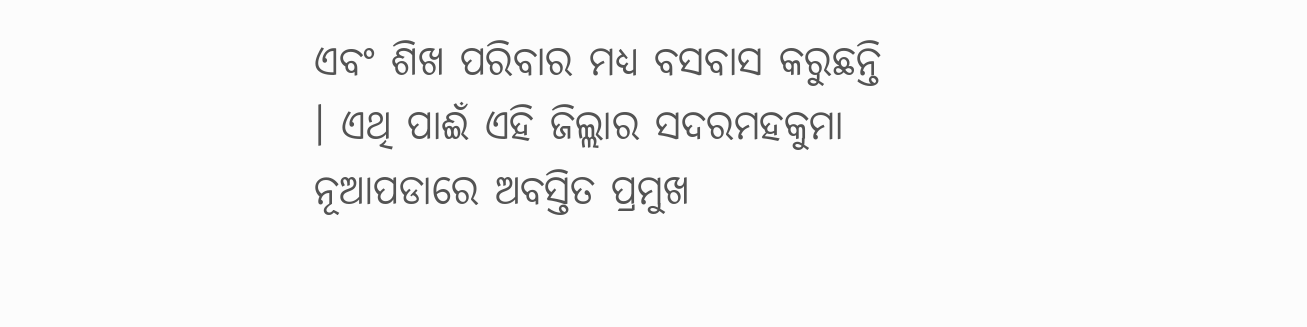ଏବଂ ଶିଖ ପରିବାର ମଧ୍ୟ ବସବାସ କରୁଛନ୍ତି । ଏଥି ପାଈଁ ଏହି ଜିଲ୍ଲାର ସଦରମହକୁମା ନୂଆପଡାରେ ଅବସ୍ତିତ ପ୍ରମୁଖ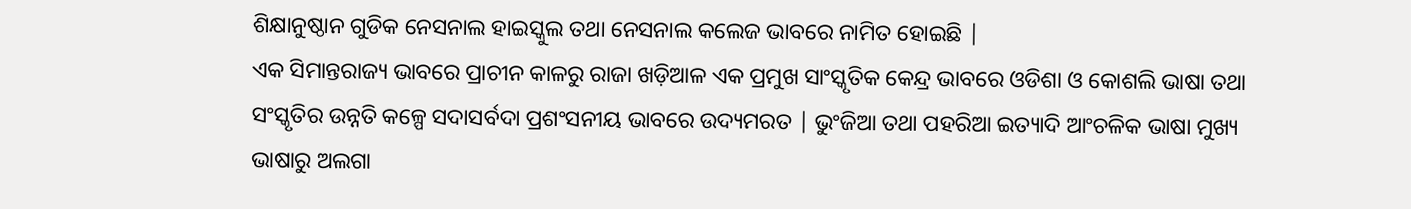ଶିକ୍ଷାନୁଷ୍ଠାନ ଗୁଡିକ ନେସନାଲ ହାଇସ୍କୁଲ ତଥା ନେସନାଲ କଲେଜ ଭାବରେ ନାମିତ ହୋଇଛି |
ଏକ ସିମାନ୍ତରାଜ୍ୟ ଭାବରେ ପ୍ରାଚୀନ କାଳରୁ ରାଜା ଖଡ଼ିଆଳ ଏକ ପ୍ରମୁଖ ସାଂସ୍କୃତିକ କେନ୍ଦ୍ର ଭାବରେ ଓଡିଶା ଓ କୋଶଲି ଭାଷା ତଥା ସଂସ୍କୃତିର ଉନ୍ନତି କଳ୍ପେ ସଦାସର୍ବଦା ପ୍ରଶଂସନୀୟ ଭାବରେ ଉଦ୍ୟମରତ | ଭୁଂଜିଆ ତଥା ପହରିଆ ଇତ୍ୟାଦି ଆଂଚଳିକ ଭାଷା ମୁଖ୍ୟ ଭାଷାରୁ ଅଲଗା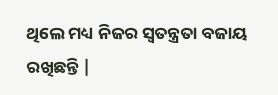ଥିଲେ ମଧ୍ୟ ନିଜର ସ୍ୱତନ୍ତ୍ରତା ବଜାୟ ରଖିଛନ୍ତି |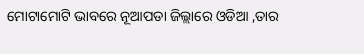ମୋଟାମୋଟି ଭାବରେ ନୂଆପଡା ଜିଲ୍ଲାରେ ଓଡିଆ ,ତାର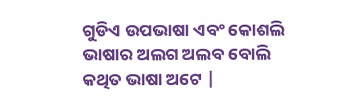ଗୁଡିଏ ଉପଭାଷା ଏବଂ କୋଶଲି ଭାଷାର ଅଲଗ ଅଲବ ବୋଲି କଥିତ ଭାଷା ଅଟେ |